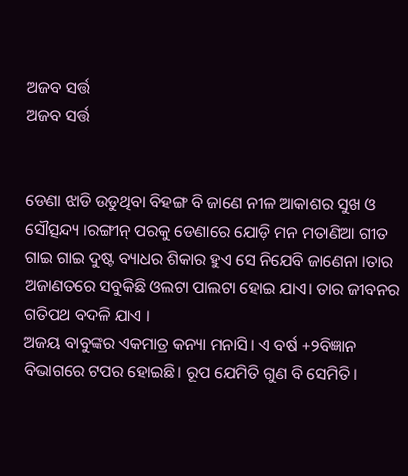ଅଜବ ସର୍ତ୍ତ
ଅଜବ ସର୍ତ୍ତ


ଡେଣା ଝାଡି ଉଡୁଥିବା ବିହଙ୍ଗ ବି ଜାଣେ ନୀଳ ଆକାଶର ସୁଖ ଓ ସୌତ୍ସନ୍ଦ୍ୟ ।ରଙ୍ଗୀନ୍ ପରକୁ ଡେଣାରେ ଯୋଡ଼ି ମନ ମତାଣିଆ ଗୀତ ଗାଇ ଗାଇ ଦୁଷ୍ଟ ବ୍ୟାଧର ଶିକାର ହୁଏ ସେ ନିଯେବି ଜାଣେନା ।ତାର ଅଜାଣତରେ ସବୁକିଛି ଓଲଟା ପାଲଟା ହୋଇ ଯାଏ। ତାର ଜୀବନର ଗତିପଥ ବଦଳି ଯାଏ ।
ଅଜୟ ବାବୁଙ୍କର ଏକମାତ୍ର କନ୍ୟା ମନାସି। ଏ ବର୍ଷ +୨ବିଜ୍ଞାନ ବିଭାଗରେ ଟପର ହୋଇଛି। ରୂପ ଯେମିତି ଗୁଣ ବି ସେମିତି।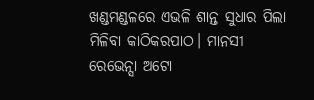ଖଣ୍ଡମଣ୍ଡଳରେ ଏଭଳି ଶାନ୍ତ ସୁଧାର ପିଲା ମିଳିବା କାଠିକରପାଠ। ମାନସୀ ରେଭେନ୍ସା ଅଟୋ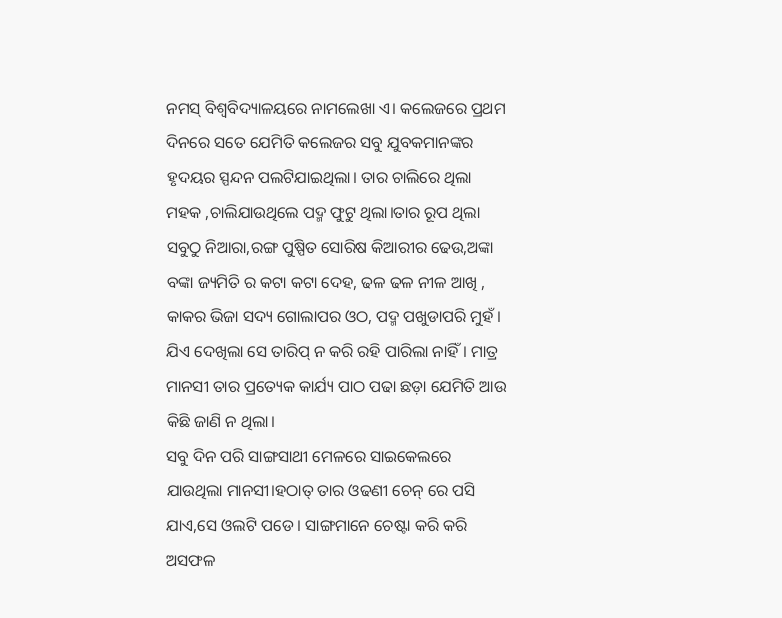ନମସ୍ ବିଶ୍ୱବିଦ୍ୟାଳୟରେ ନାମଲେଖା ଏ। କଲେଜରେ ପ୍ରଥମ ଦିନରେ ସତେ ଯେମିତି କଲେଜର ସବୁ ଯୁବକମାନଙ୍କର ହୃଦୟର ସ୍ପନ୍ଦନ ପଲଟିଯାଇଥିଲା। ତାର ଚାଲିରେ ଥିଲା ମହକ ,ଚାଲିଯାଉଥିଲେ ପଦ୍ମ ଫୁଟୁ ଥିଲା।ତାର ରୂପ ଥିଲା ସବୁଠୁ ନିଆରା,ରଙ୍ଗ ପୁଷ୍ପିତ ସୋରିଷ କିଆରୀର ଢେଉ,ଅଙ୍କା ବଙ୍କା ଜ୍ୟମିତି ର କଟା କଟା ଦେହ, ଢଳ ଢଳ ନୀଳ ଆଖି , କାକର ଭିଜା ସଦ୍ୟ ଗୋଲାପର ଓଠ, ପଦ୍ମ ପଖୁଡାପରି ମୁହଁ । ଯିଏ ଦେଖିଲା ସେ ତାରିପ୍ ନ କରି ରହି ପାରିଲା ନାହିଁ। ମାତ୍ର ମାନସୀ ତାର ପ୍ରତ୍ୟେକ କାର୍ଯ୍ୟ ପାଠ ପଢା ଛଡ଼ା ଯେମିତି ଆଉ କିଛି ଜାଣି ନ ଥିଲା।
ସବୁ ଦିନ ପରି ସାଙ୍ଗସାଥୀ ମେଳରେ ସାଇକେଲରେ ଯାଉଥିଲା ମାନସୀ।ହଠାତ୍ ତାର ଓଢଣୀ ଚେନ୍ ରେ ପସି ଯାଏ,ସେ ଓଲଟି ପଡେ। ସାଙ୍ଗମାନେ ଚେଷ୍ଟା କରି କରି ଅସଫଳ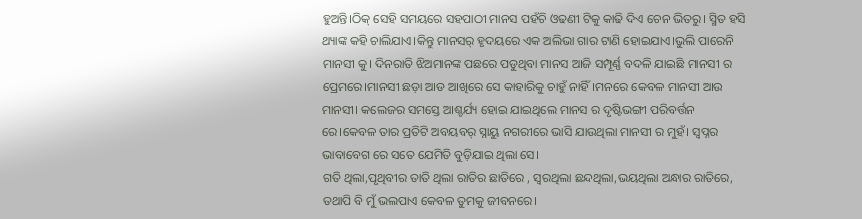ହୁଅନ୍ତି।ଠିକ୍ ସେହି ସମୟରେ ସହପାଠୀ ମାନସ ପହଁଚି ଓଢଣୀ ଟିକୁ କାଢି ଦିଏ ଚେନ ଭିତରୁ। ସ୍ମିତ ହସି ଥ୍ୟାଙ୍କ କହି ଚାଲିଯାଏ।କିନ୍ତୁ ମାନସର୍ ହୃଦୟରେ ଏକ ଅଲିଭା ଗାର ଟାଣି ହୋଇଯାଏ।ଭୁଲି ପାରେନି ମାନସୀ କୁ। ଦିନରାତି ଝିଅମାନଙ୍କ ପଛରେ ପଡୁଥିବା ମାନସ ଆଜି ସମ୍ପୂର୍ଣ୍ଣ ବଦଳି ଯାଇଛି ମାନସୀ ର ପ୍ରେମରେ।ମାନସୀ ଛଡ଼ା ଆଡ ଆଖିରେ ସେ କାହାରିକୁ ଚାହୁଁ ନାହିଁ।ମନରେ କେବଳ ମାନସୀ ଆଉ ମାନସୀ। କଲେଜର ସମସ୍ତେ ଆଶ୍ଚର୍ଯ୍ୟ ହୋଇ ଯାଇଥିଲେ ମାନସ ର ଦୃଷ୍ଟିଭଙ୍ଗୀ ପରିବର୍ତ୍ତନ ରେ।କେବଳ ତାର ପ୍ରତିଟି ଅବୟବର୍ ସ୍ନାୟୁ ନଗରୀରେ ଭାସି ଯାଉଥିଲା ମାନସୀ ର ମୁହଁ। ସ୍ୱପ୍ନର ଭାବାବେଗ ରେ ସତେ ଯେମିତି ବୁଡ଼ିଯାଇ ଥିଲା ସେ।
ଗତି ଥିଲା,ପୃଥିବୀର ତାତି ଥିଲା ରାତିର ଛାତିରେ , ସ୍ୱରଥିଲା ଛନ୍ଦଥିଲା,ଭୟଥିଲା ଅନ୍ଧାର ରାତିରେ, ତଥାପି ବି ମୁଁ ଭଲପାଏ କେବଳ ତୁମକୁ ଜୀବନରେ।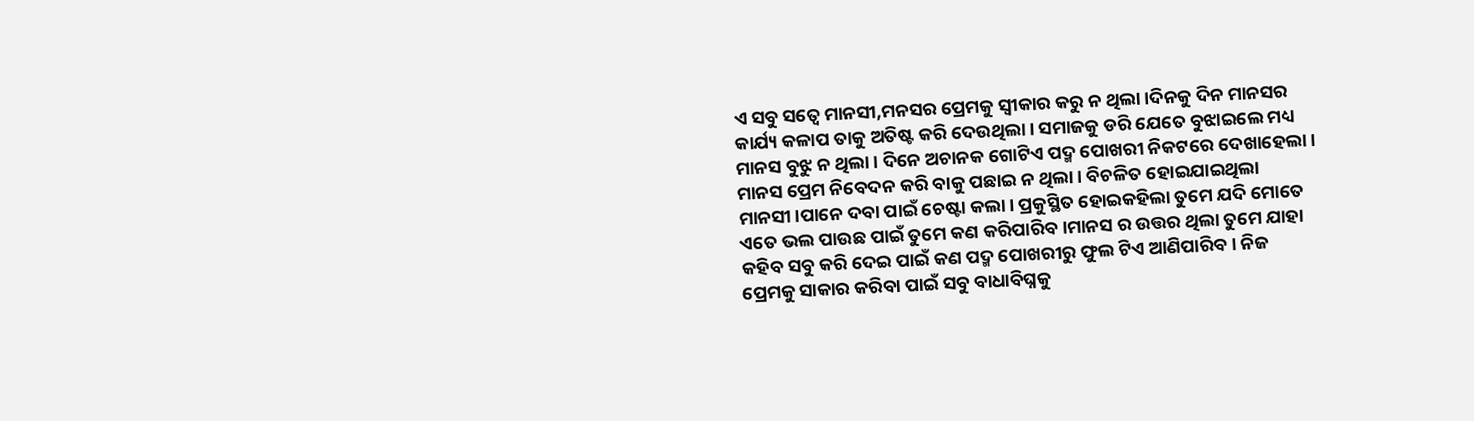ଏ ସବୁ ସତ୍ୱେ ମାନସୀ,ମନସର ପ୍ରେମକୁ ସ୍ବୀକାର କରୁ ନ ଥିଲା।ଦିନକୁ ଦିନ ମାନସର କାର୍ଯ୍ୟ କଳାପ ତାକୁ ଅତିଷ୍ଟ କରି ଦେଉଥିଲା। ସମାଜକୁ ଡରି ଯେତେ ବୁଝାଇଲେ ମଧ୍ୟ ମାନସ ବୁଝୁ ନ ଥିଲା। ଦିନେ ଅଚାନକ ଗୋଟିଏ ପଦ୍ମ ପୋଖରୀ ନିକଟରେ ଦେଖାହେଲା। ମାନସ ପ୍ରେମ ନିବେଦନ କରି ବାକୁ ପଛାଇ ନ ଥିଲା। ବିଚଳିତ ହୋଇଯାଇଥିଲା ମାନସୀ।ପାନେ ଦବା ପାଇଁ ଚେଷ୍ଟା କଲା। ପ୍ରକୁସ୍ଥିତ ହୋଇକହିଲା ତୁମେ ଯଦି ମୋତେ ଏତେ ଭଲ ପାଉଛ ପାଇଁ ତୁମେ କଣ କରିପାରିବ।ମାନସ ର ଉତ୍ତର ଥିଲା ତୁମେ ଯାହା କହିବ ସବୁ କରି ଦେଇ ପାଇଁ କଣ ପଦ୍ମ ପୋଖରୀରୁ ଫୁଲ ଟିଏ ଆଣିପାରିବ। ନିଜ ପ୍ରେମକୁ ସାକାର କରିବା ପାଇଁ ସବୁ ବାଧାବିଘ୍ନକୁ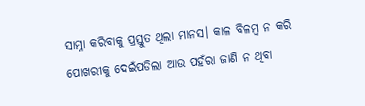ସାମ୍ନା କରିବାକୁ ପ୍ରସ୍ତୁତ ଥିଲା ମାନସ। କାଳ ବିଳମ୍ବ ନ କରି ପୋଖରୀକୁ ଦେଇଁପଡିଲା ଆଉ ପହଁରା ଜାଣି ନ ଥିବା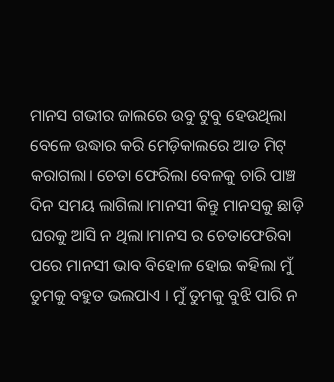ମାନସ ଗଭୀର ଜାଲରେ ଉବୁ ଟୁବୁ ହେଉଥିଲା ବେଳେ ଉଦ୍ଧାର କରି ମେଡ଼ିକାଲରେ ଆଡ ମିଟ୍ କରାଗଲା। ଚେତା ଫେରିଲା ବେଳକୁ ଚାରି ପାଞ୍ଚ ଦିନ ସମୟ ଲାଗିଲା।ମାନସୀ କିନ୍ତୁ ମାନସକୁ ଛାଡ଼ି ଘରକୁ ଆସି ନ ଥିଲା।ମାନସ ର ଚେତାଫେରିବା ପରେ ମାନସୀ ଭାବ ବିହୋଳ ହୋଇ କହିଲା ମୁଁ ତୁମକୁ ବହୁତ ଭଲପାଏ । ମୁଁ ତୁମକୁ ବୁଝି ପାରି ନ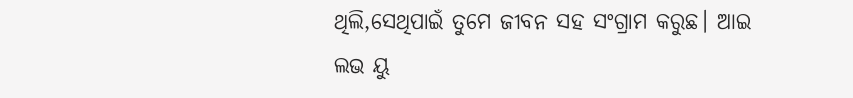ଥିଲି,ସେଥିପାଇଁ ତୁମେ ଜୀବନ ସହ ସଂଗ୍ରାମ କରୁଛ। ଆଇ ଲଭ ୟୁ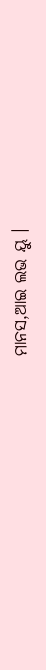ମାନସ,ଆଇ ଲଭ ୟୁ ।